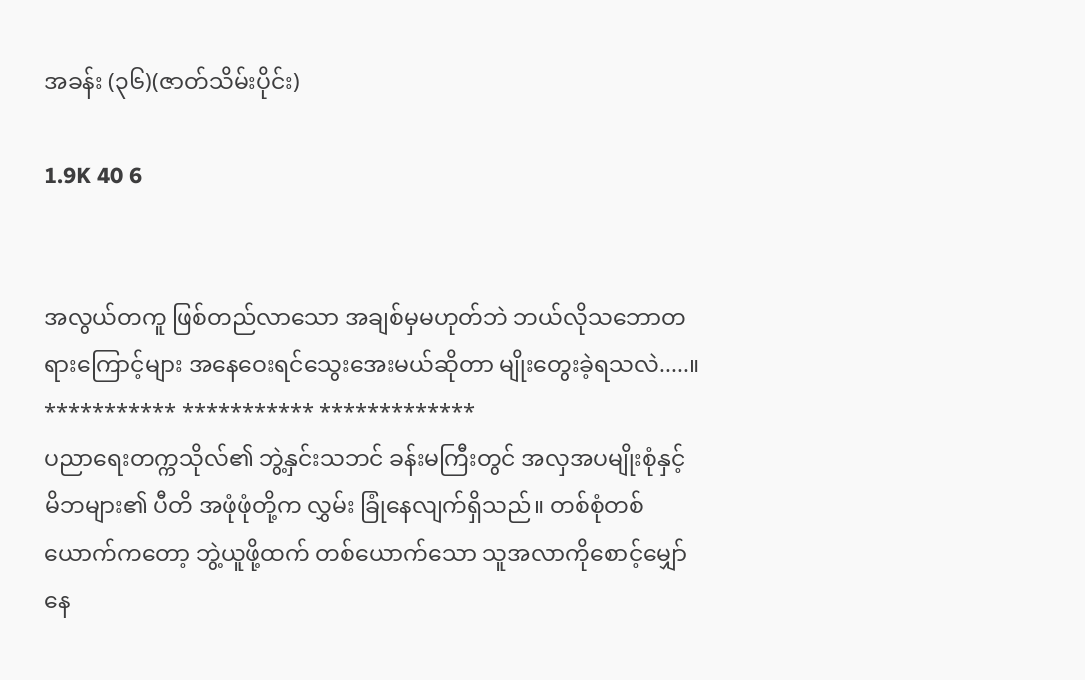အခန်း (၃၆)(ဇာတ်သိမ်းပိုင်း)

1.9K 40 6


အလွယ်တကူ ဖြစ်တည်လာသော အချစ်မှမဟုတ်ဘဲ ဘယ်လိုသဘောတရားကြောင့်များ အနေဝေးရင်သွေးအေးမယ်ဆိုတာ မျိုးတွေးခဲ့ရသလဲ.....။
*********** *********** *************
ပညာရေးတက္ကသိုလ်၏ ဘွဲ့နှင်းသဘင် ခန်းမကြီးတွင် အလှအပမျိုးစုံနှင့် မိဘများ၏ ပီတိ အဖုံဖုံတို့က လွှမ်း ခြုံနေလျက်ရှိသည်။ တစ်စုံတစ်ယောက်ကတော့ ဘွဲ့ယူဖို့ထက် တစ်ယောက်သော သူအလာကိုစောင့်မျှော်နေ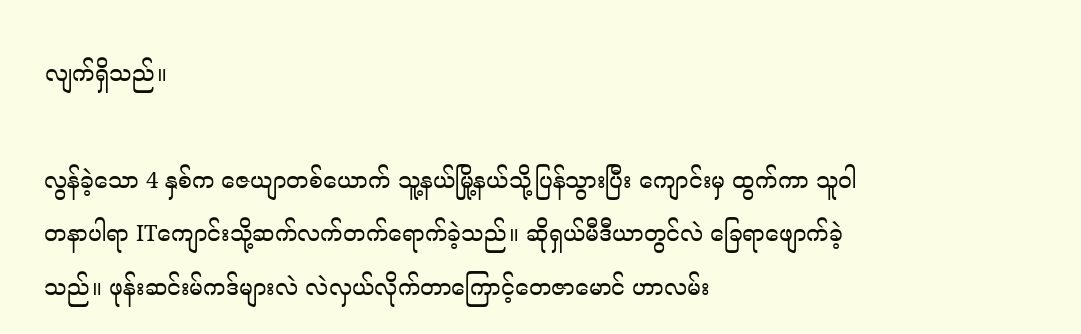လျက်ရှိသည်။

လွန်ခဲ့သော 4 နှစ်က ဇေယျာတစ်ယောက် သူ့နယ်မြို့နယ်သို့ပြန်သွားပြီး ကျောင်းမှ ထွက်ကာ သူဝါတနာပါရာ ITကျောင်းသို့ဆက်လက်တက်ရောက်ခဲ့သည်။ ဆိုရှယ်မီဒီယာတွင်လဲ ခြေရာဖျောက်ခဲ့သည်။ ဖုန်းဆင်းမ်ကဒ်များလဲ လဲလှယ်လိုက်တာကြောင့်တေဇာမောင် ဟာလမ်း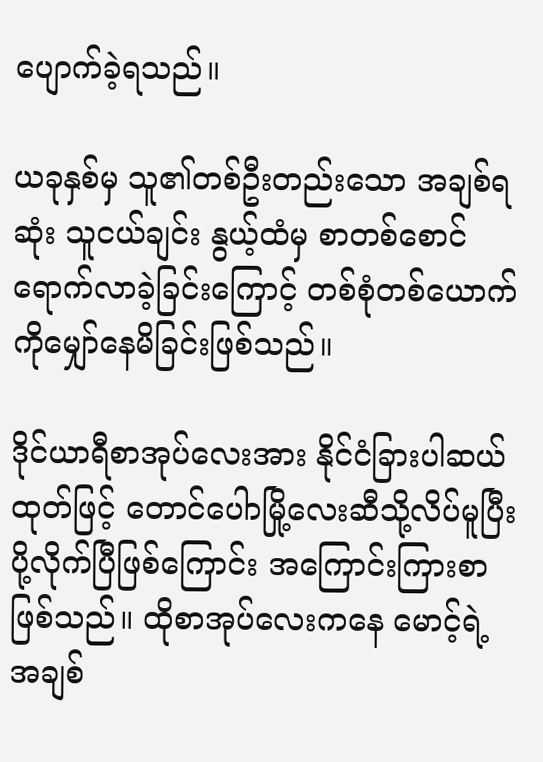ပျောက်ခဲ့ရသည်။

ယခုနှစ်မှ သူ၏တစ်ဦးတည်းသော အချစ်ရဆုံး သူငယ်ချင်း နွယ့်ထံမှ စာတစ်စောင်ရောက်လာခဲ့ခြင်းကြောင့် တစ်စုံတစ်ယောက်ကိုမျှော်နေမိခြင်းဖြစ်သည်။

ဒိုင်ယာရီစာအုပ်လေးအား နိုင်ငံခြားပါဆယ်ထုတ်ဖြင့် တောင်ပေါာမြို့လေးဆီသို့လိပ်မူပြီးပို့လိုက်ပြီဖြစ်ကြောင်း အကြောင်းကြားစာဖြစ်သည်။ ထိုစာအုပ်လေးကနေ မောင့်ရဲ့အချစ်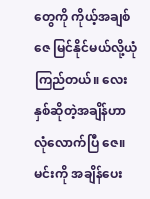တွေကို ကိုယ့်အချစ် ဇေ မြင်နိုင်မယ်လို့ယုံကြည်တယ်။ လေးနှစ်ဆိုတဲ့အချိန်ဟာ လုံလောက်ပြီ ဇေ။ မင်းကို အချိန်ပေး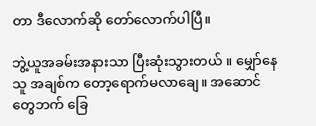တာ ဒီလောက်ဆို တော်လောက်ပါပြီ။

ဘွဲ့ယူအခမ်းအနားသာ ပြီးဆုံးသွားတယ် ။ မျှော်နေသူ အချစ်က တော့ရောက်မလာချေ။ အဆောင်တွေဘက် ခြေ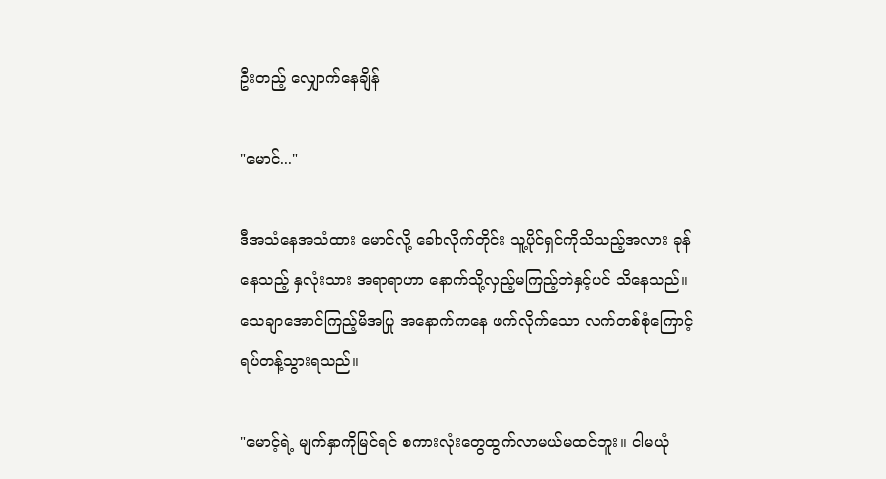ဦးတည့် လျှောက်နေချိန်

"မောင်..."

ဒီအသံနေအသံထား မောင်လို့ ခေါာလိုက်တိုင်း သူ့ပိုင်ရှင်ကိုသိသည့်အလား ခုန်နေသည့် နှလုံးသား အရာရာဟာ နောက်သို့လှည့်မကြည့်ဘဲနှင့်ပင် သိနေသည်။ သေချာအောင်ကြည့်မိအပြု အနောက်ကနေ ဖက်လိုက်သော လက်တစ်စုံကြောင့်ရပ်တန့်သွားရသည်။

"မောင့်ရဲ့ မျက်နှာကိုမြင်ရင် စကားလုံးတွေထွက်လာမယ်မထင်ဘူး။ ငါမယုံ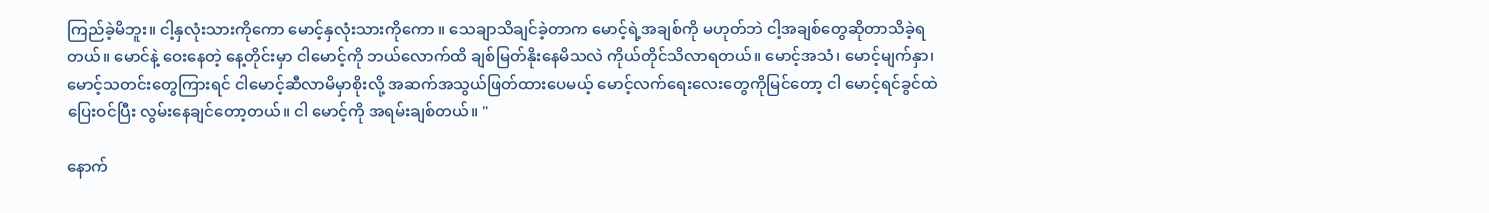ကြည်ခဲ့မိဘူး။ ငါ့နှလုံးသားကိုကော မောင့်နှလုံးသားကိုကော ။ သေချာသိချင်ခဲ့တာက မောင့်ရဲ့အချစ်ကို မဟုတ်ဘဲ ငါ့အချစ်တွေဆိုတာသိခဲ့ရတယ်။ မောင်နဲ့ ဝေးနေတဲ့ နေ့တိုင်းမှာ ငါမောင့်ကို ဘယ်လောက်ထိ ချစ်မြတ်နိုးနေမိသလဲ ကိုယ်တိုင်သိလာရတယ်။ မောင့်အသံ၊ မောင့်မျက်နှာ၊ မောင့်သတင်းတွေကြားရင် ငါမောင့်ဆီလာမိမှာစိုးလို့ အဆက်အသွယ်ဖြတ်ထားပေမယ့် မောင့်လက်ရေးလေးတွေကိုမြင်တော့ ငါ မောင့်ရင်ခွင်ထဲပြေးဝင်ပြီး လွမ်းနေချင်တော့တယ်။ ငါ မောင့်ကို အရမ်းချစ်တယ်။ "

နောက်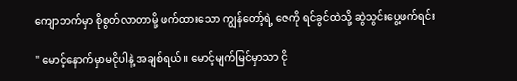ကျောဘက်မှာ စိုစွတ်လာတာမို့ ဖက်ထားသော ကျွန်တော့်ရဲ့ ဇေကို ရင်ခွင်ထဲသို့ ဆွဲသွင်းပွေ့ဖက်ရင်း

" မောင့်နောက်မှာမငိုပါနဲ့ အချစ်ရယ်။ မောင့်မျက်မြင်မှာသာ ငို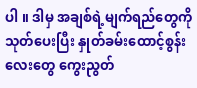ပါ ။ ဒါမှ အချစ်ရဲ့မျက်ရည်တွေကိုသုတ်ပေးပြီး နှုတ်ခမ်းထောင့်စွန်းလေးတွေ ကွေးညွတ်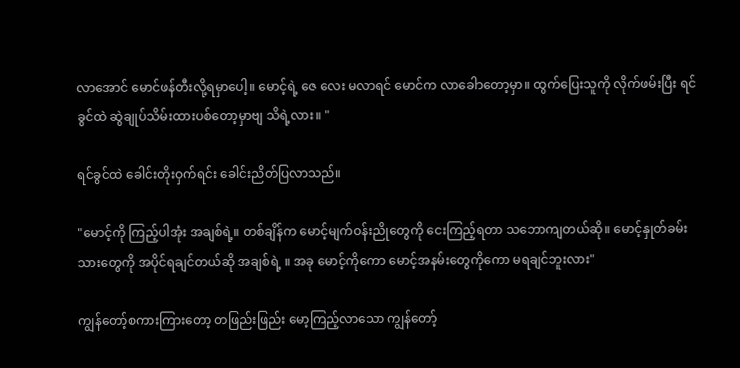လာအောင် မောင်ဖန်တီးလို့‌ရမှာပေါ့။ မောင့်ရဲ့ ဇေ လေး မလာရင် မောင်က လာခေါာတော့မှာ။ ထွက်ပြေးသူကို လိုက်ဖမ်းပြီး ရင်ခွင်ထဲ ဆွဲချုပ်သိမ်းထားပစ်တော့မှာဗျ သိရဲ့လား။ "

ရင်ခွင်ထဲ ခေါင်းတိုးဝှက်ရင်း ခေါင်းညိတ်ပြလာသည်။

"မောင့်ကို ကြည့်ပါအုံး အချစ်ရဲ့။ တစ်ချိန်က မောင့်မျက်ဝန်းညိုတွေကို ငေးကြည့်ရတာ သဘောကျတယ်ဆို။ မောင့်နှုတ်ခမ်းသားတွေကို အပိုင်ရချင်တယ်ဆို အချစ်ရဲ့ ။ အခု မောင့်ကိုကော မောင့်အနမ်းတွေကိုကော မရချင်ဘူးလား"

ကျွန်တော့်စကားကြားတော့ တဖြည်းဖြည်း မော့ကြည့်လာသော ကျွန်တော့်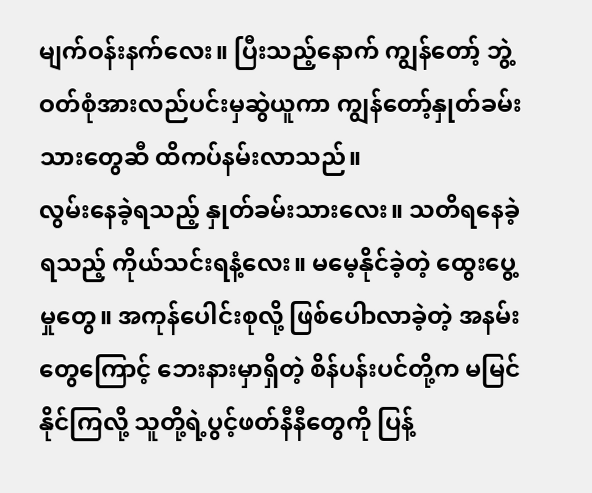မျက်ဝန်းနက်လေး။ ပြီးသည့်နောက် ကျွန်တော့် ဘွဲ့ဝတ်စုံအားလည်ပင်းမှဆွဲယူကာ ကျွန်တော့်နှုတ်ခမ်းသားတွေဆီ ထိကပ်နမ်းလာသည်။
လွမ်းနေခဲ့ရသည့် နှုတ်ခမ်းသားလေး။ ‌သတိရနေခဲ့ရသည့် ကိုယ်သင်းရနံ့လေး။ မမေ့နိုင်ခဲ့တဲ့ ထွေးပွေ့မှုတွေ။ အကုန်ပေါင်းစုလို့ ဖြစ်ပေါာလာခဲ့တဲ့ အနမ်းတွေကြောင့် ဘေးနားမှာရှိတဲ့ စိန်ပန်းပင်တို့က မမြင်နိုင်ကြလို့ သူတို့ရဲ့ပွင့်ဖတ်နီနီတွေကို ပြန့်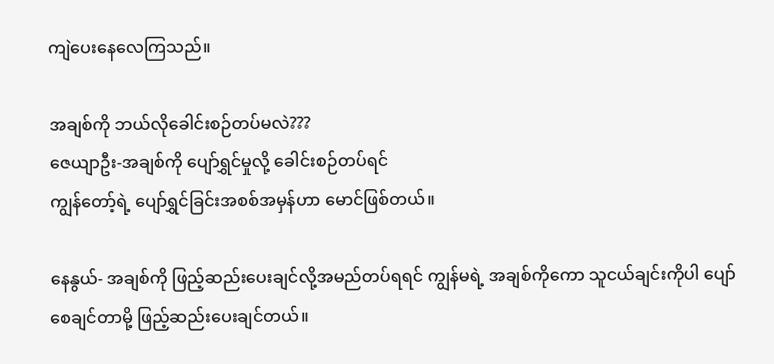ကျဲပေးနေလေကြသည်။

အချစ်ကို ဘယ်လိုခေါင်းစဉ်တပ်မလဲ???
ဇေယျာဦး-အချစ်ကို ပျော်ရွှင်မှုလို့ ခေါင်းစဉ်တပ်ရင်
ကျွန်တော့်ရဲ့ ပျော်ရွှင်ခြင်းအစစ်အမှန်ဟာ မောင်ဖြစ်တယ်။

နေနွယ်- အချစ်ကို ဖြည့်ဆည်းပေးချင်လို့အမည်တပ်ရရင် ကျွန်မရဲ့ အချစ်ကိုကော သူငယ်ချင်းကိုပါ ပျော်စေချင်တာမို့ ဖြည့်ဆည်းပေးချင်တယ်။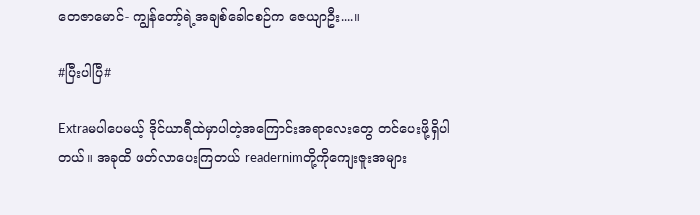တေဇာမောင်- ကျွန်တော့်ရဲ့အချစ်ခေါငစဉ်က ဇေယျာဦး....။

#ပြီးပါပြီ#

Extraမပါပေမယ့် ဒိုင်ယာရီထဲမှာပါတဲ့အကြောင်းအရာလေးတွေ တင်ပေးဖို့ရှိပါတယ်။ အခုထိ ဖတ်လာပေးကြတယ် readernimတို့ကိုကျေးဇူးအများ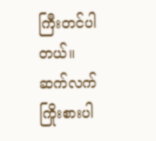ကြီးတင်ပါတယ်။ ဆက်လက်ကြိုးစားပါ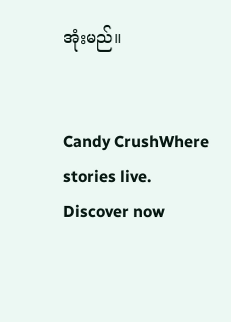အုံးမည်။


Candy CrushWhere stories live. Discover now